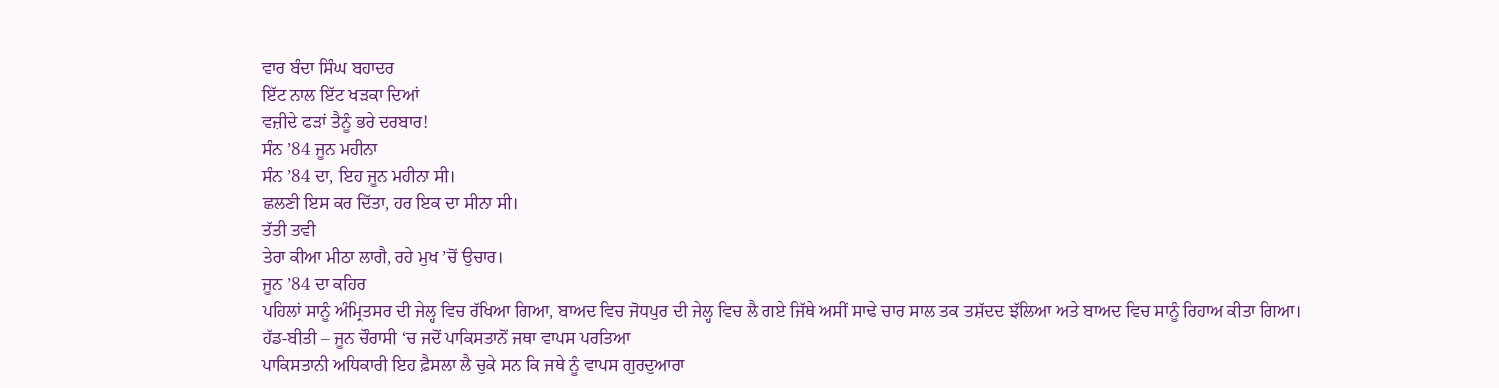ਵਾਰ ਬੰਦਾ ਸਿੰਘ ਬਹਾਦਰ
ਇੱਟ ਨਾਲ ਇੱਟ ਖੜਕਾ ਦਿਆਂ
ਵਜ਼ੀਦੇ ਫੜਾਂ ਤੈਨੂੰ ਭਰੇ ਦਰਬਾਰ!
ਸੰਨ ’84 ਜੂਨ ਮਹੀਨਾ
ਸੰਨ ’84 ਦਾ, ਇਹ ਜੂਨ ਮਹੀਨਾ ਸੀ।
ਛਲਣੀ ਇਸ ਕਰ ਦਿੱਤਾ, ਹਰ ਇਕ ਦਾ ਸੀਨਾ ਸੀ।
ਤੱਤੀ ਤਵੀ
ਤੇਰਾ ਕੀਆ ਮੀਠਾ ਲਾਗੈ, ਰਹੇ ਮੁਖ ’ਚੋਂ ਉਚਾਰ।
ਜੂਨ ’84 ਦਾ ਕਹਿਰ
ਪਹਿਲਾਂ ਸਾਨੂੰ ਅੰਮ੍ਰਿਤਸਰ ਦੀ ਜੇਲ੍ਹ ਵਿਚ ਰੱਖਿਆ ਗਿਆ, ਬਾਅਦ ਵਿਚ ਜੋਧਪੁਰ ਦੀ ਜੇਲ੍ਹ ਵਿਚ ਲੈ ਗਏ ਜਿੱਥੇ ਅਸੀਂ ਸਾਢੇ ਚਾਰ ਸਾਲ ਤਕ ਤਸ਼ੱਦਦ ਝੱਲਿਆ ਅਤੇ ਬਾਅਦ ਵਿਚ ਸਾਨੂੰ ਰਿਹਾਅ ਕੀਤਾ ਗਿਆ।
ਹੱਡ-ਬੀਤੀ – ਜੂਨ ਚੌਰਾਸੀ ‘ਚ ਜਦੋਂ ਪਾਕਿਸਤਾਨੋਂ ਜਥਾ ਵਾਪਸ ਪਰਤਿਆ
ਪਾਕਿਸਤਾਨੀ ਅਧਿਕਾਰੀ ਇਹ ਫ਼ੈਸਲਾ ਲੈ ਚੁਕੇ ਸਨ ਕਿ ਜਥੇ ਨੂੰ ਵਾਪਸ ਗੁਰਦੁਆਰਾ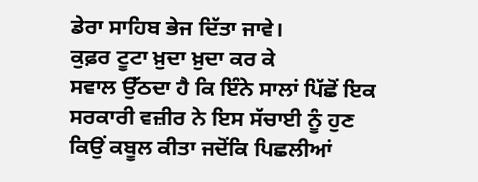ਡੇਰਾ ਸਾਹਿਬ ਭੇਜ ਦਿੱਤਾ ਜਾਵੇ।
ਕੁਫ਼ਰ ਟੂਟਾ ਖ਼ੁਦਾ ਖ਼ੁਦਾ ਕਰ ਕੇ
ਸਵਾਲ ਉੱਠਦਾ ਹੈ ਕਿ ਇੰਨੇ ਸਾਲਾਂ ਪਿੱਛੋਂ ਇਕ ਸਰਕਾਰੀ ਵਜ਼ੀਰ ਨੇ ਇਸ ਸੱਚਾਈ ਨੂੰ ਹੁਣ ਕਿਉਂ ਕਬੂਲ ਕੀਤਾ ਜਦੋਂਕਿ ਪਿਛਲੀਆਂ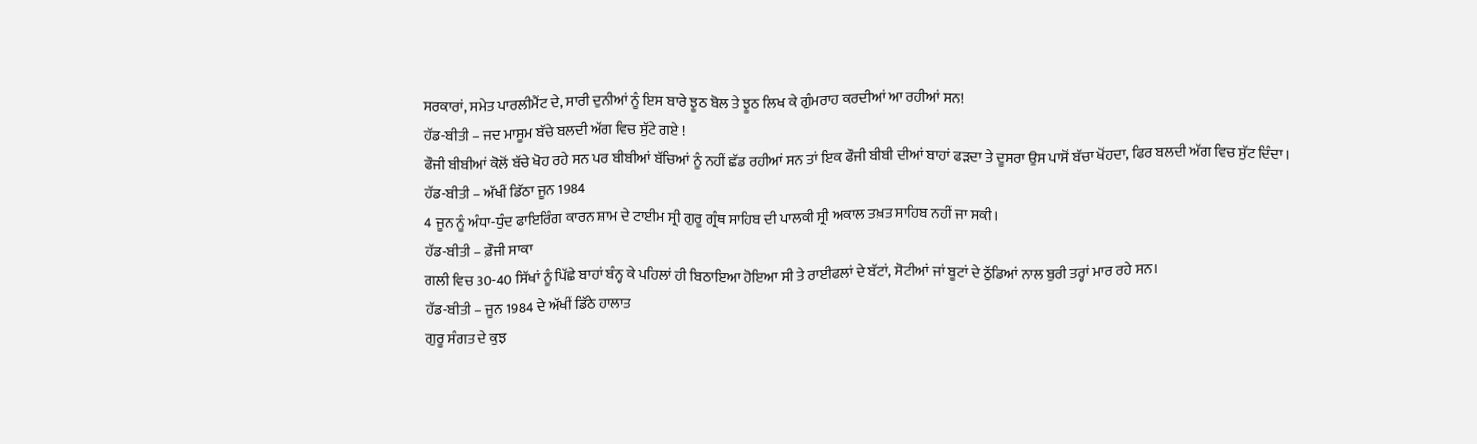ਸਰਕਾਰਾਂ, ਸਮੇਤ ਪਾਰਲੀਮੈਂਟ ਦੇ, ਸਾਰੀ ਦੁਨੀਆਂ ਨੂੰ ਇਸ ਬਾਰੇ ਝੂਠ ਬੋਲ ਤੇ ਝੂਠ ਲਿਖ ਕੇ ਗੁੰਮਰਾਹ ਕਰਦੀਆਂ ਆ ਰਹੀਆਂ ਸਨ!
ਹੱਡ-ਬੀਤੀ – ਜਦ ਮਾਸੂਮ ਬੱਚੇ ਬਲਦੀ ਅੱਗ ਵਿਚ ਸੁੱਟੇ ਗਏ !
ਫੌਜੀ ਬੀਬੀਆਂ ਕੋਲੋਂ ਬੱਚੇ ਖੋਹ ਰਹੇ ਸਨ ਪਰ ਬੀਬੀਆਂ ਬੱਚਿਆਂ ਨੂੰ ਨਹੀਂ ਛੱਡ ਰਹੀਆਂ ਸਨ ਤਾਂ ਇਕ ਫੌਜੀ ਬੀਬੀ ਦੀਆਂ ਬਾਹਾਂ ਫੜਦਾ ਤੇ ਦੂਸਰਾ ਉਸ ਪਾਸੋਂ ਬੱਚਾ ਖੋਂਹਦਾ, ਫਿਰ ਬਲਦੀ ਅੱਗ ਵਿਚ ਸੁੱਟ ਦਿੰਦਾ।
ਹੱਡ-ਬੀਤੀ – ਅੱਖੀਂ ਡਿੱਠਾ ਜੂਨ 1984
4 ਜੂਨ ਨੂੰ ਅੰਧਾ-ਧੁੰਦ ਫਾਇਰਿੰਗ ਕਾਰਨ ਸ਼ਾਮ ਦੇ ਟਾਈਮ ਸ੍ਰੀ ਗੁਰੂ ਗ੍ਰੰਥ ਸਾਹਿਬ ਦੀ ਪਾਲਕੀ ਸ੍ਰੀ ਅਕਾਲ ਤਖ਼ਤ ਸਾਹਿਬ ਨਹੀਂ ਜਾ ਸਕੀ।
ਹੱਡ-ਬੀਤੀ – ਫ਼ੌਜੀ ਸਾਕਾ
ਗਲੀ ਵਿਚ 30-40 ਸਿੱਖਾਂ ਨੂੰ ਪਿੱਛੇ ਬਾਹਾਂ ਬੰਨ੍ਹ ਕੇ ਪਹਿਲਾਂ ਹੀ ਬਿਠਾਇਆ ਹੋਇਆ ਸੀ ਤੇ ਰਾਈਫਲਾਂ ਦੇ ਬੱਟਾਂ, ਸੋਟੀਆਂ ਜਾਂ ਬੂਟਾਂ ਦੇ ਠੁੱਡਿਆਂ ਨਾਲ ਬੁਰੀ ਤਰ੍ਹਾਂ ਮਾਰ ਰਹੇ ਸਨ।
ਹੱਡ-ਬੀਤੀ – ਜੂਨ 1984 ਦੇ ਅੱਖੀਂ ਡਿੱਠੇ ਹਾਲਾਤ
ਗੁਰੂ ਸੰਗਤ ਦੇ ਕੁਝ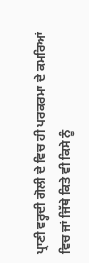ਪ੍ਰਾਣੀ ਵਰ੍ਹਦੀ ਗੋਲੀ ਦੇ ਵਿਚ ਹੀ ਪਰਕਰਮਾ ਦੇ ਕਮਰਿਆਂ ਵਿਚ ਜਾਂ ਜਿੱਥੇ ਕਿਤੇ ਵੀ ਕਿਸੇ ਨੂੰ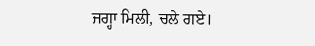ਜਗ੍ਹਾ ਮਿਲੀ, ਚਲੇ ਗਏ।